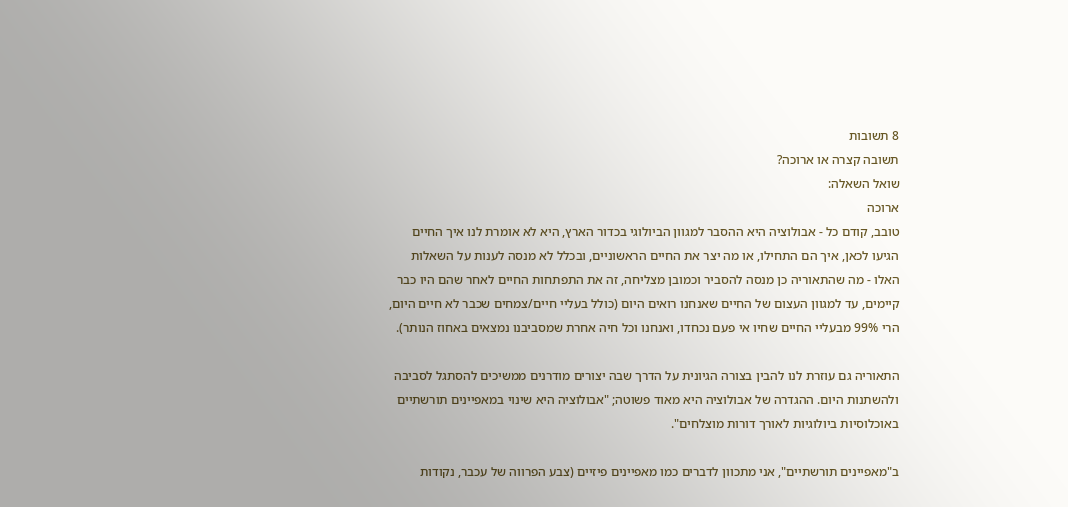8 תשובות
תשובה קצרה או ארוכה?
שואל השאלה:
ארוכה
טובב, קודם כל - אבולוציה היא ההסבר למגוון הביולוגי בכדור הארץ, היא לא אומרת לנו איך החיים הגיעו לכאן, איך הם התחילו, או מה יצר את החיים הראשוניים, ובכלל לא מנסה לענות על השאלות האלו - מה שהתאוריה כן מנסה להסביר וכמובן מצליחה, זה את התפתחות החיים לאחר שהם היו כבר קיימים, עד למגוון העצום של החיים שאנחנו רואים היום (כולל בעליי חיים/צמחים שכבר לא חיים היום, הרי 99% מבעליי החיים שחיו אי פעם נכחדו, ואנחנו וכל חיה אחרת שמסביבנו נמצאים באחוז הנותר).

התאוריה גם עוזרת לנו להבין בצורה הגיונית על הדרך שבה יצורים מודרנים ממשיכים להסתגל לסביבה ולהשתנות היום. ההגדרה של אבולוציה היא מאוד פשוטה; "אבולוציה היא שינוי במאפיינים תורשתיים באוכלוסיות ביולוגיות לאורך דורות מוצלחים".

ב"מאפיינים תורשתיים", אני מתכוון לדברים כמו מאפיינים פיזיים (צבע הפרווה של עכבר, נקודות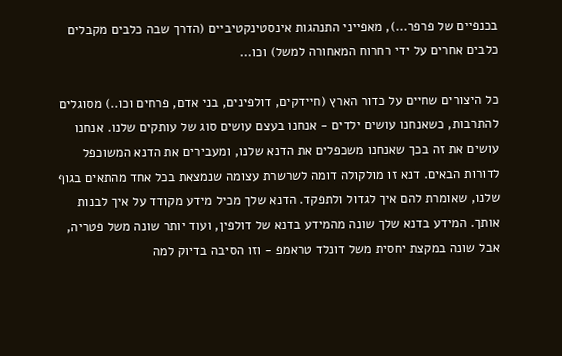בכנפיים של פרפר...), מאפייני התנהגות אינסטינקטיביים (הדרך שבה כלבים מקבלים כלבים אחרים על ידי רחרוח המאחורה למשל) וכו...

כל היצורים שחיים על כדור הארץ (חיידקים, דולפינים, בני אדם, פרחים וכו..) מסוגלים להתרבות, כשאנחנו עושים ילדים - אנחנו בעצם עושים סוג של עותקים שלנו. אנחנו עושים את זה בכך שאנחנו משכפלים את הדנא שלנו, ומעבירים את הדנא המשוכפל לדורות הבאים. דנא זו מולקולה דומה לשרשרת עצומה שנמצאת בכל אחד מהתאים בגוף שלנו, שאומרת להם איך לגדול ולתפקד. הדנא שלך מכיל מידע מקודד על איך לבנות אותך. המידע בדנא שלך שונה מהמידע בדנא של דולפין, ועוד יותר שונה משל פטריה, אבל שונה במקצת יחסית משל דונלד טראמפ - וזו הסיבה בדיוק למה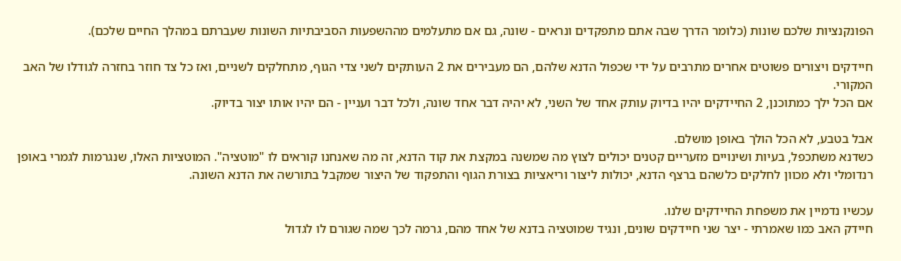הפונקנציות שלכם שונות (כלומר הדרך שבה אתם מתפקדים ונראים - שונה, גם אם מתעלמים מההשפעות הסביבתיות השונות שעברתם במהלך החיים שלכם).

חיידקים ויצורים פשוטים אחרים מתרבים על ידי שכפול הדנא שלהם, הם מעבירים את 2 העותקים לשני צדי הגוף, מתחלקים לשניים, ואז כל צד חוזר בחזרה לגודלו של האב המקורי.
אם הכל ילך כמתוכנן, 2 החיידקים יהיו בדיוק עותק אחד של השני, לא יהיה דבר אחד שונה, ולכל דבר ועניין - הם יהיו אותו יצור בדיוק.

אבל בטבע, לא הכל הולך באופן מושלם.
כשדנא משתכפל, בעיות ושינויים מזעריים קטנים יכולים לצוץ מה שמשנה במקצת את קוד הדנא, זה מה שאנחנו קוראים לו "מוטציה". המוטציות האלו, שנגרמות לגמרי באופן רנדומלי ולא מכוון לחלקים כלשהם ברצף הדנא, יכולות ליצור וריאציות בצורת הגוף והתפקוד של היצור שמקבל בתורשה את הדנא השונה.

עכשיו נדמיין את משפחת החיידקים שלנו.
חיידק האב כמו שאמרתי - יצר שני חיידקים שונים, ונגיד שמוטציה בדנא של אחד מהם, גרמה לכך שמה שגורם לו לגדול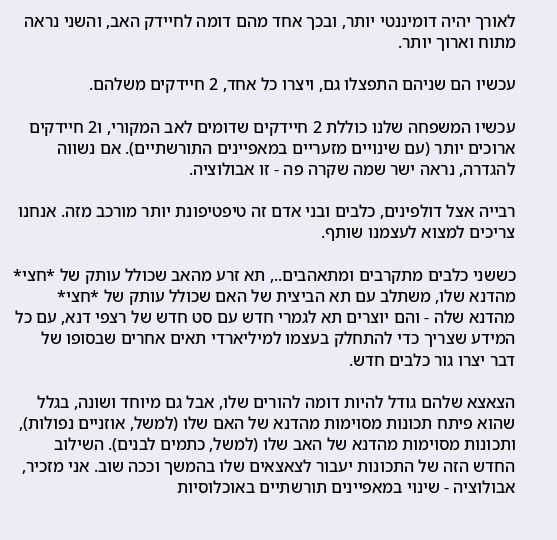לאורך יהיה דומיננטי יותר, ובכך אחד מהם דומה לחיידק האב, והשני נראה מתוח וארוך יותר.

עכשיו הם שניהם התפצלו גם, ויצרו כל אחד, 2 חיידקים משלהם.

עכשיו המשפחה שלנו כוללת 2 חיידקים שדומים לאב המקורי, ו2 חיידקים ארוכים יותר (עם שינויים מזעריים במאפיינים התורשתיים). אם נשווה להגדרה, נראה ישר שמה שקרה פה - זו אבולוציה.

רבייה אצל דולפינים, כלבים ובני אדם זה טיפטיפונת יותר מורכב מזה. אנחנו צריכים למצוא לעצמנו שותף.

כששני כלבים מתקרבים ומתאהבים.., תא זרע מהאב שכולל עותק של *חצי* מהדנא שלו, משתלב עם תא הביצית של האם שכולל עותק של *חצי* מהדנא שלה - והם יוצרים תא לגמרי חדש עם סט חדש של רצפי דנא, עם כל המידע שצריך כדי להתחלק בעצמו למיליארדי תאים אחרים שבסופו של דבר יצרו גור כלבים חדש.

הצאצא שלהם גודל להיות דומה להורים שלו, אבל גם מיוחד ושונה, בגלל שהוא פיתח תכונות מסוימות מהדנא של האם שלו (למשל, אוזניים נפולות), ותכונות מסוימות מהדנא של האב שלו (למשל, כתמים לבנים). השילוב החדש הזה של התכונות יעבור לצאצאים שלו בהמשך וככה שוב. אני מזכיר, אבולוציה - שינוי במאפיינים תורשתיים באוכלוסיות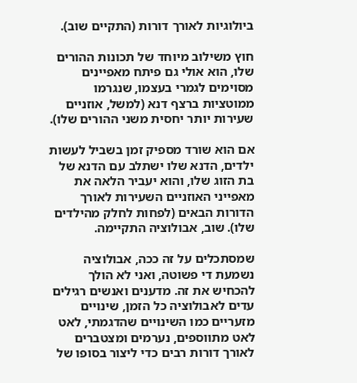ביולוגיות לאורך דורות (התקיים שוב).

חוץ משילוב מיוחד של תכונות ההורים שלו, הוא אולי גם פיתח מאפיינים מסוימים לגמרי בעצמו, שנגרמו ממוטציות ברצף דנא (למשל, אוזניים שעירות יותר יחסית משני ההורים שלו).

אם הוא שורד מספיק זמן בשביל לעשות ילדים, הדנא שלו ישתלב עם הדנא של בת הזוג שלו, והוא יעביר הלאה את מאפייני האוזניים השעירות לאורך הדורות הבאים (לפחות לחלק מהילדים שלו). שוב, אבולוציה התקיימה.

שמסתכלים על זה ככה, אבולוציה נשמעת די פשוטה, ואני לא הולך להכחיש את זה. מדענים ואנשים רגילים עדים לאבולוציה כל הזמן, שינויים מזעריים כמו השינויים שהדגמתי, לאט לאט מתווספים, נערמים ומצטברים לאורך דורות רבים כדי ליצור בסופו של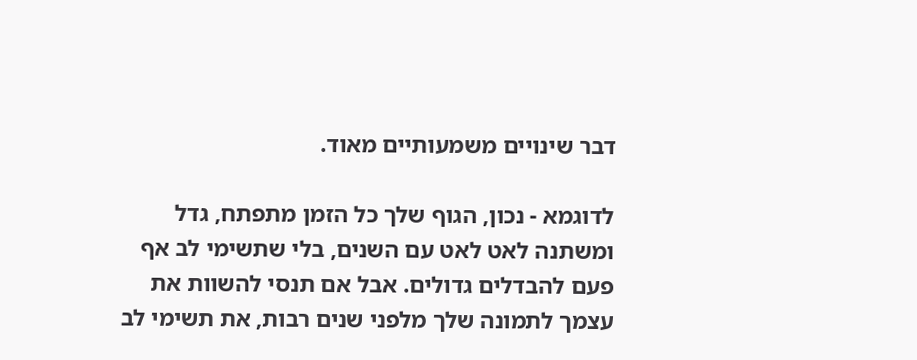דבר שינויים משמעותיים מאוד.

לדוגמא - נכון, הגוף שלך כל הזמן מתפתח, גדל ומשתנה לאט לאט עם השנים, בלי שתשימי לב אף פעם להבדלים גדולים. אבל אם תנסי להשוות את עצמך לתמונה שלך מלפני שנים רבות, את תשימי לב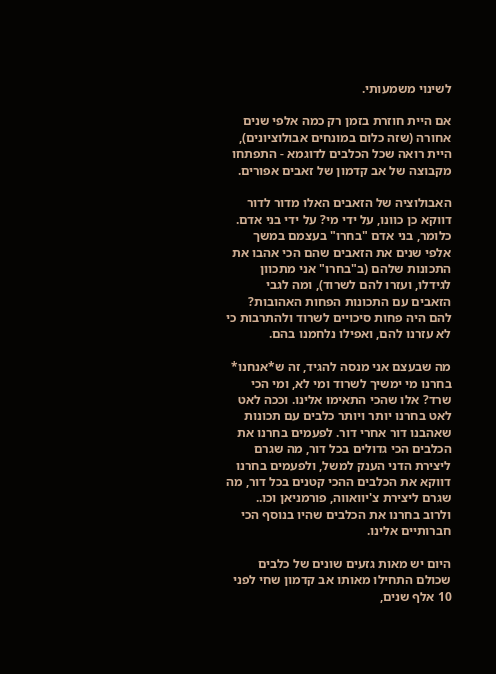לשינוי משמעותי.

אם היית חוזרת בזמן רק כמה אלפי שנים אחורה (שזה כלום במונחים אבולוציונים), היית רואה שכל הכלבים לדוגמא - התפתחו מקבוצה של אב קדמון של זאבים אפורים.

האבולוציה של הזאבים האלו מדור לדור דווקא כן כוונו, על ידי מי? על ידי בני אדם. כלומר, בני אדם "בחרו" בעצמם במשך אלפי שנים את הזאבים שהם הכי אהבו את התכונות שלהם (ב"בחרו" אני מתכוון לגידלו, ועזרו להם לשרוד), ומה לגבי הזאבים עם התכונות הפחות האהובות? להם היה פחות סיכויים לשרוד ולהתרבות כי לא עזרנו להם, ואפילו נלחמנו בהם.

מה שבעצם אני מנסה להגיד, זה ש*אנחנו* בחרנו מי ימשיך לשרוד ומי לא, ומי הכי שרד? אלו שהכי התאימו אלינו. וככה לאט לאט בחרנו יותר ויותר כלבים עם תכונות שאהבנו דור אחרי דור. לפעמים בחרנו את הכלבים הכי גדולים בכל דור, מה שגרם ליצירת הדני הענק למשל, ולפעמים בחרנו דווקא את הכלבים ההכי קטנים בכל דור, מה שגרם ליצירת צ'יוואווה, פורמניאן וכו.. ולרוב בחרנו את הכלבים שהיו בנוסף הכי חברותיים אלינו.

היום יש מאות גזעים שונים של כלבים שכולם התחילו מאותו אב קדמון שחי לפני 10 אלף שנים,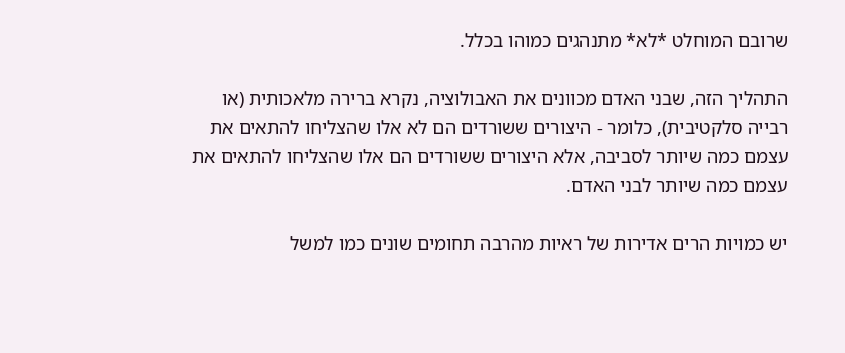שרובם המוחלט *לא* מתנהגים כמוהו בכלל.

התהליך הזה, שבני האדם מכוונים את האבולוציה, נקרא ברירה מלאכותית (או רבייה סלקטיבית), כלומר - היצורים ששורדים הם לא אלו שהצליחו להתאים את עצמם כמה שיותר לסביבה, אלא היצורים ששורדים הם אלו שהצליחו להתאים את עצמם כמה שיותר לבני האדם.

יש כמויות הרים אדירות של ראיות מהרבה תחומים שונים כמו למשל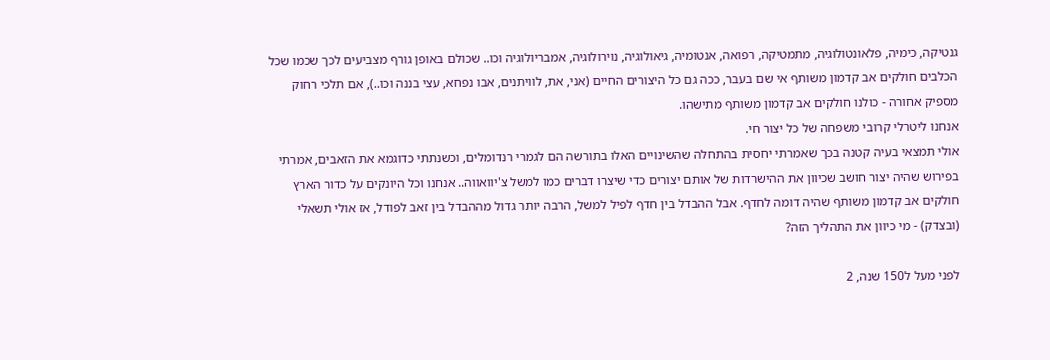גנטיקה, כימיה, פלאונטולוגיה, מתמטיקה, רפואה, אנטומיה, גיאולוגיה, נוירולוגיה, אמבריולוגיה וכו.. שכולם באופן גורף מצביעים לכך שכמו שכל הכלבים חולקים אב קדמון משותף אי שם בעבר, ככה גם כל היצורים החיים (אני, את, לוויתנים, אבו נפחא, עצי בננה וכו..), אם תלכי רחוק מספיק אחורה - כולנו חולקים אב קדמון משותף מתישהו.
אנחנו ליטרלי קרובי משפחה של כל יצור חי.
אולי תמצאי בעיה קטנה בכך שאמרתי יחסית בהתחלה שהשינויים האלו בתורשה הם לגמרי רנדומלים, וכשנתתי כדוגמא את הזאבים, אמרתי בפירוש שהיה יצור חושב שכיוון את ההישרדות של אותם יצורים כדי שיצרו דברים כמו למשל צ'יוואווה.. אנחנו וכל היונקים על כדור הארץ חולקים אב קדמון משותף שהיה דומה לחדף. אבל ההבדל בין חדף לפיל למשל, הרבה יותר גדול מההבדל בין זאב לפודל, אז אולי תשאלי (ובצדק) - מי כיוון את התהליך הזה?

לפני מעל ל150 שנה, 2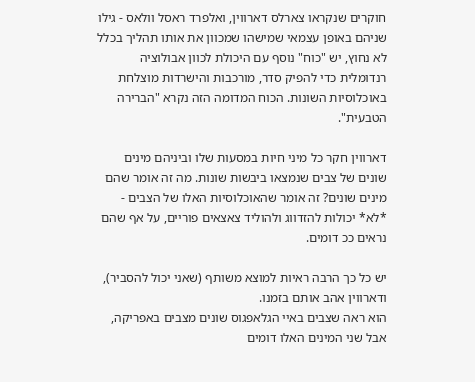חוקרים שנקראו צארלס דארווין, ואלפרד ראסל וולאס - גילו שניהם באופן עצמאי שמישהו שמכוון את אותו תהליך בכלל לא נחוץ, יש "כוח" נוסף עם היכולת לכוון אבולוציה רנדומלית כדי להפיק סדר, מורכבות והישרדות מוצלחת באוכלוסיות השונות. הכוח המדומה הזה נקרא "הברירה הטבעית".

דארווין חקר כל מיני חיות במסעות שלו וביניהם מינים שונים של צבים שנמצאו ביבשות שונות. מה זה אומר שהם מינים שונים? זה אומר שהאוכלוסיות האלו של הצבים - *לא* יכולות להזדווג ולהוליד צאצאים פוריים, על אף שהם נראים ככ דומים.

יש כל כך הרבה ראיות למוצא משותף (שאני יכול להסביר), ודארווין אהב אותם בזמנו.
הוא ראה שצבים באיי הגלאפגוס שונים מצבים באפריקה, אבל שני המינים האלו דומים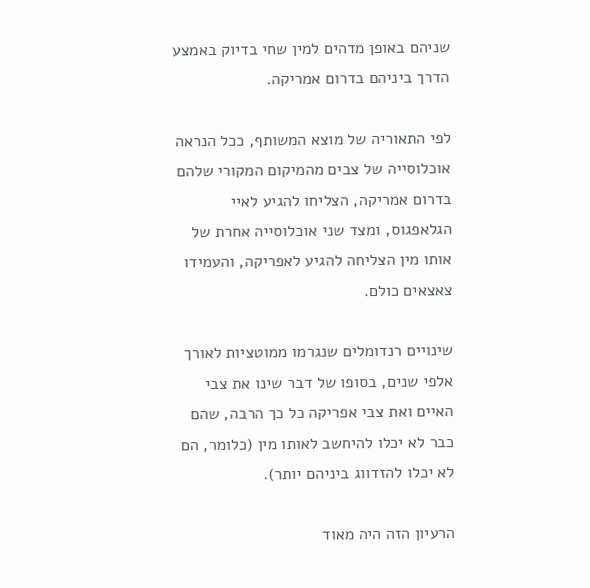שניהם באופן מדהים למין שחי בדיוק באמצע הדרך ביניהם בדרום אמריקה.

לפי התאוריה של מוצא המשותף, ככל הנראה אוכלוסייה של צבים מהמיקום המקורי שלהם בדרום אמריקה, הצליחו להגיע לאיי הגלאפגוס, ומצד שני אוכלוסייה אחרת של אותו מין הצליחה להגיע לאפריקה, והעמידו צאצאים כולם.

שינויים רנדומלים שנגרמו ממוטציות לאורך אלפי שנים, בסופו של דבר שינו את צבי האיים ואת צבי אפריקה כל כך הרבה, שהם כבר לא יכלו להיחשב לאותו מין (כלומר, הם לא יכלו להזדווג ביניהם יותר).

הרעיון הזה היה מאוד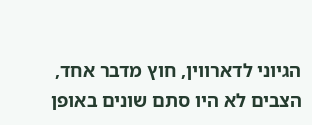הגיוני לדארווין, חוץ מדבר אחד, הצבים לא היו סתם שונים באופן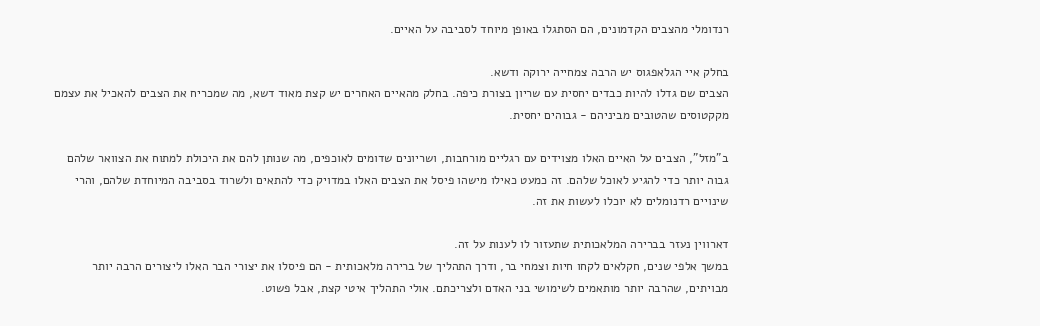רנדומלי מהצבים הקדמונים, הם הסתגלו באופן מיוחד לסביבה על האיים.

בחלק איי הגלאפגוס יש הרבה צמחייה ירוקה ודשא.
הצבים שם גדלו להיות כבדים יחסית עם שריון בצורת כיפה. בחלק מהאיים האחרים יש קצת מאוד דשא, מה שמכריח את הצבים להאכיל את עצמם מקקטוסים שהטובים מביניהם - גבוהים יחסית.

ב"מזל", הצבים על האיים האלו מצוידים עם רגליים מורחבות, ושריונים שדומים לאוכפים, מה שנותן להם את היכולת למתוח את הצוואר שלהם גבוה יותר כדי להגיע לאוכל שלהם. זה כמעט כאילו מישהו פיסל את הצבים האלו במדויק כדי להתאים ולשרוד בסביבה המיוחדת שלהם, והרי שינויים רדנומלים לא יוכלו לעשות את זה.

דארווין נעזר בברירה המלאכותית שתעזור לו לענות על זה.
במשך אלפי שנים, חקלאים לקחו חיות וצמחי בר, ודרך התהליך של ברירה מלאכותית - הם פיסלו את יצורי הבר האלו ליצורים הרבה יותר מבויתים, שהרבה יותר מותאמים לשימושי בני האדם ולצריכתם. אולי התהליך איטי קצת, אבל פשוט.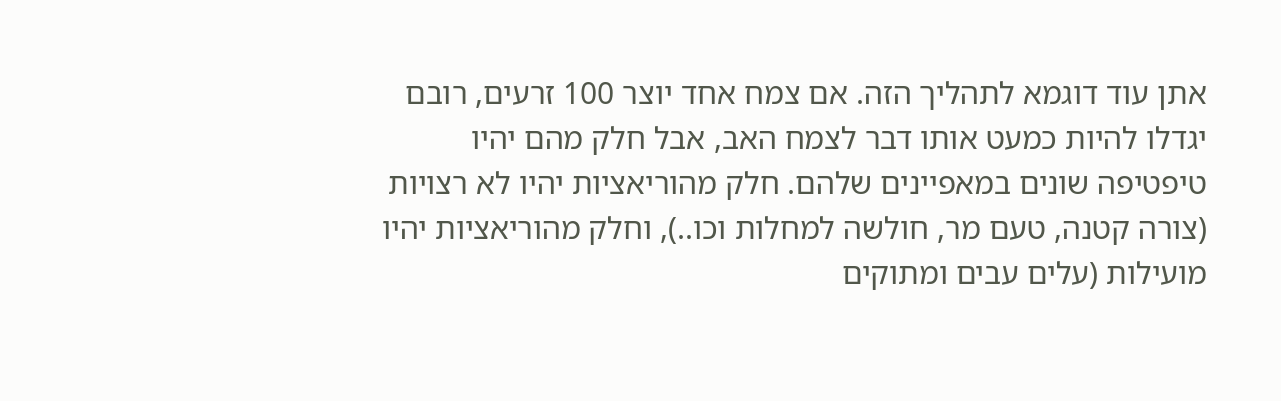אתן עוד דוגמא לתהליך הזה. אם צמח אחד יוצר 100 זרעים, רובם יגדלו להיות כמעט אותו דבר לצמח האב, אבל חלק מהם יהיו טיפטיפה שונים במאפיינים שלהם. חלק מהוריאציות יהיו לא רצויות (צורה קטנה, טעם מר, חולשה למחלות וכו..), וחלק מהוריאציות יהיו מועילות (עלים עבים ומתוקים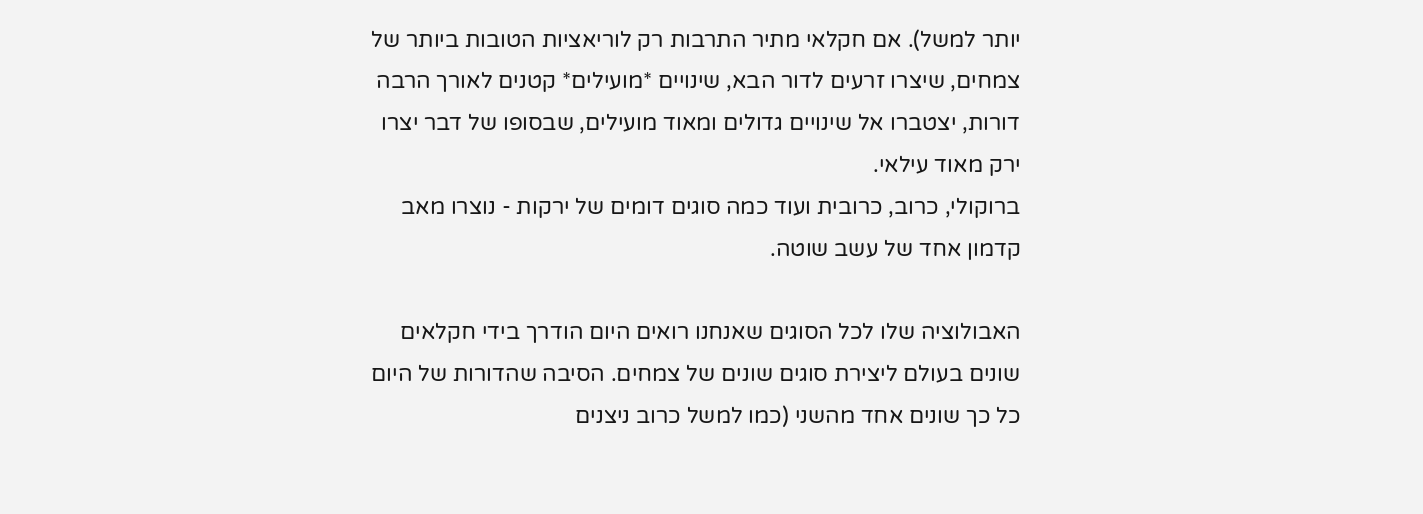יותר למשל). אם חקלאי מתיר התרבות רק לוריאציות הטובות ביותר של צמחים, שיצרו זרעים לדור הבא, שינויים *מועילים* קטנים לאורך הרבה דורות, יצטברו אל שינויים גדולים ומאוד מועילים, שבסופו של דבר יצרו ירק מאוד עילאי.
ברוקולי, כרוב, כרובית ועוד כמה סוגים דומים של ירקות - נוצרו מאב קדמון אחד של עשב שוטה.

האבולוציה שלו לכל הסוגים שאנחנו רואים היום הודרך בידי חקלאים שונים בעולם ליצירת סוגים שונים של צמחים. הסיבה שהדורות של היום כל כך שונים אחד מהשני (כמו למשל כרוב ניצנים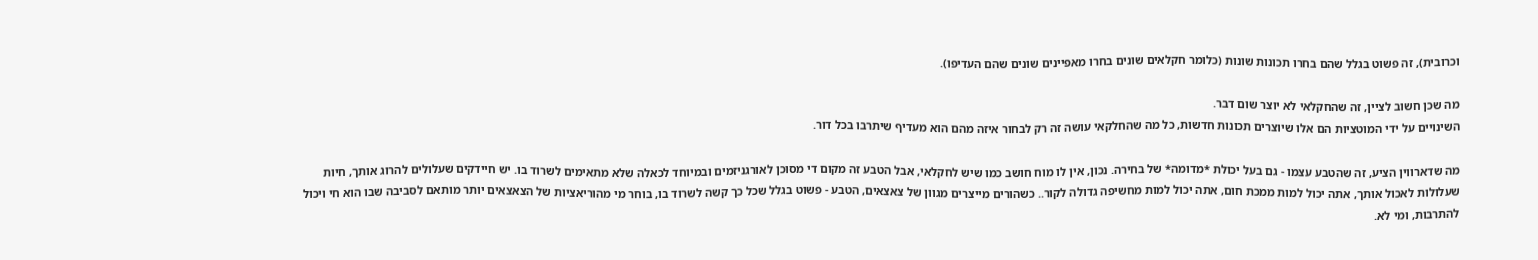וכרובית), זה פשוט בגלל שהם בחרו תכונות שונות (כלומר חקלאים שונים בחרו מאפיינים שונים שהם העדיפו).

מה שכן חשוב לציין, זה שהחקלאי לא יוצר שום דבר.
השינויים על ידי המוטציות הם אלו שיוצרים תכונות חדשות, כל מה שהחלקאי עושה זה רק לבחור איזה מהם הוא מעדיף שיתרבו בכל דור.

מה שדארווין הציע, זה שהטבע עצמו - גם בעל יכולת *מדומה* של בחירה. נכון, אין לו מוח חושב כמו שיש לחקלאי, אבל הטבע זה מקום די מסוכן לאורגניזמים ובמיוחד לכאלה שלא מתאימים לשרוד בו. יש חיידקים שעלולים להרוג אותך, חיות שעלולות לאכול אותך, אתה יכול למות ממכת חום, אתה יכול למות מחשיפה גדולה לקור.. כשהורים מייצרים מגוון של צאצאים, הטבע - פשוט בגלל שכל כך קשה לשרוד בו, בוחר מי מהוריאציות של הצאצאים יותר מותאם לסביבה שבו הוא חי ויכול להתרבות, ומי לא.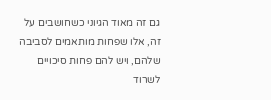גם זה מאוד הגיוני כשחושבים על זה, אלו שפחות מותאמים לסביבה שלהם, ויש להם פחות סיכויים לשרוד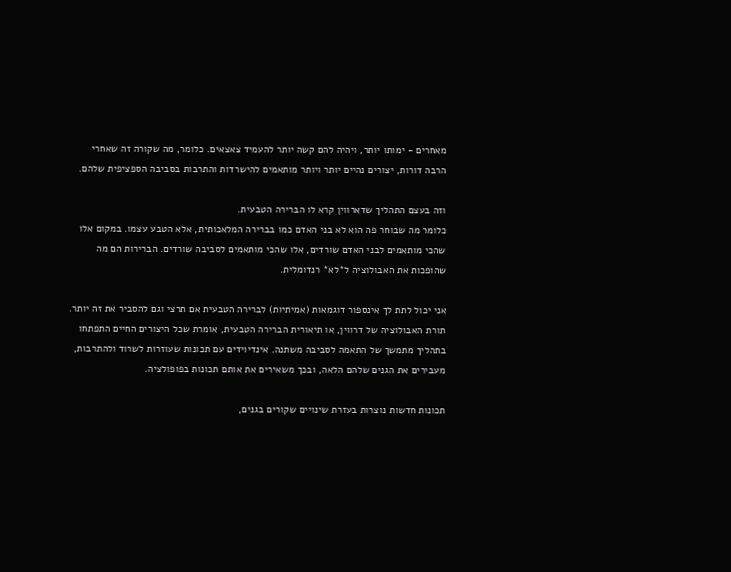מאחרים - ימותו יותר, ויהיה להם קשה יותר להעמיד צאצאים. כלומר, מה שקורה זה שאחרי הרבה דורות, יצורים נהיים יותר ויותר מותאמים להישרדות והתרבות בסביבה הספציפית שלהם.

וזה בעצם התהליך שדארווין קרא לו הברירה הטבעית.
כלומר מה שבוחר פה הוא לא בני האדם כמו בברירה המלאכותית, אלא הטבע עצמו. במקום אלו שהכי מותאמים לבני האדם שורדים, אלו שהכי מותאמים לסביבה שורדים. הברירות הם מה שהופכות את האבולוציה ל*לא* רנדומלית.

אני יכול לתת לך אינספור דוגמאות (אמיתיות) לברירה הטבעית אם תרצי וגם להסביר את זה יותר.
תורת האבולוציה של דרווין, או תיאורית הברירה הטבעית, אומרת שכל היצורים החיים התפתחו בתהליך מתמשך של התאמה לסביבה משתנה. אינדיוידים עם תכונות שעוזרות לשרוד ולהתרבות, מעבירים את הגנים שלהם הלאה, ובכך משאירים את אותם תכונות בפופולציה.

תכונות חדשות נוצרות בעזרת שינויים שקורים בגנים,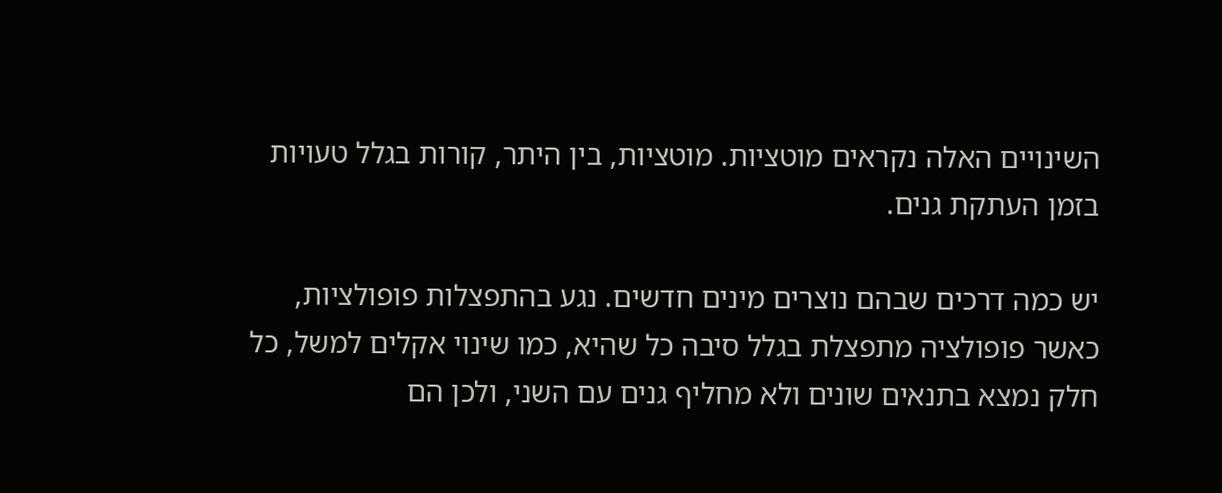השינויים האלה נקראים מוטציות. מוטציות, בין היתר, קורות בגלל טעויות בזמן העתקת גנים.

יש כמה דרכים שבהם נוצרים מינים חדשים. נגע בהתפצלות פופולציות, כאשר פופולציה מתפצלת בגלל סיבה כל שהיא, כמו שינוי אקלים למשל, כל חלק נמצא בתנאים שונים ולא מחליף גנים עם השני, ולכן הם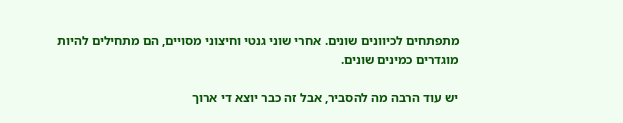מתפתחים לכיוונים שונים. אחרי שוני גנטי וחיצוני מסויים, הם מתחילים להיות מוגדרים כמינים שונים.

יש עוד הרבה מה להסביר, אבל זה כבר יוצא די ארוך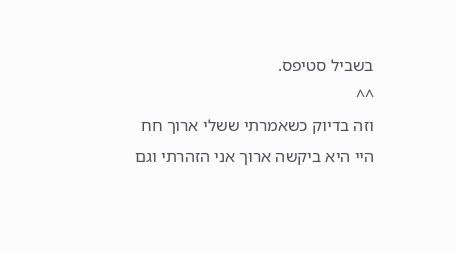בשביל סטיפס.
^^
וזה בדיוק כשאמרתי ששלי ארוך חח
היי היא ביקשה ארוך אני הזהרתי וגם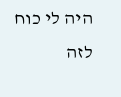היה לי כוח לזה